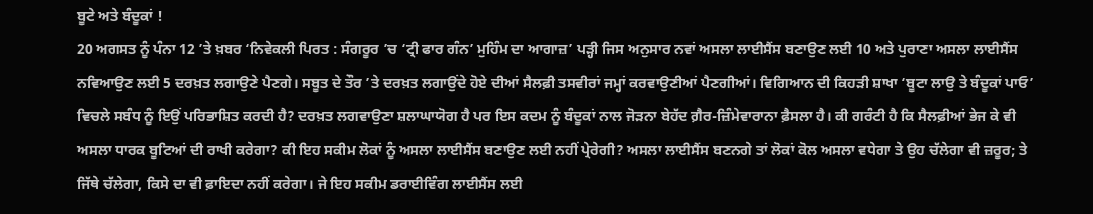ਬੂਟੇ ਅਤੇ ਬੰਦੂਕਾਂ !
20 ਅਗਸਤ ਨੂੰ ਪੰਨਾ 12 ’ਤੇ ਖ਼ਬਰ ‘ਨਿਵੇਕਲੀ ਪਿਰਤ : ਸੰਗਰੂਰ ’ਚ ‘ਟ੍ਰੀ ਫਾਰ ਗੰਨ’ ਮੁਹਿੰਮ ਦਾ ਆਗਾਜ਼’ ਪੜ੍ਹੀ ਜਿਸ ਅਨੁਸਾਰ ਨਵਾਂ ਅਸਲਾ ਲਾਈਸੈਂਸ ਬਣਾਉਣ ਲਈ 10 ਅਤੇ ਪੁਰਾਣਾ ਅਸਲਾ ਲਾਈਸੈਂਸ ਨਵਿਆਉਣ ਲਈ 5 ਦਰਖ਼ਤ ਲਗਾਉਣੇ ਪੈਣਗੇ। ਸਬੂਤ ਦੇ ਤੌਰ ’ਤੇ ਦਰਖ਼ਤ ਲਗਾਉਂਦੇ ਹੋਏ ਦੀਆਂ ਸੈਲਫ਼ੀ ਤਸਵੀਰਾਂ ਜਮ੍ਹਾਂ ਕਰਵਾਉਣੀਆਂ ਪੈਣਗੀਆਂ। ਵਿਗਿਆਨ ਦੀ ਕਿਹੜੀ ਸ਼ਾਖਾ ‘ਬੂਟਾ ਲਾਉ ਤੇ ਬੰਦੂਕਾਂ ਪਾਓ’ ਵਿਚਲੇ ਸਬੰਧ ਨੂੰ ਇਉਂ ਪਰਿਭਾਸ਼ਿਤ ਕਰਦੀ ਹੈ? ਦਰਖ਼ਤ ਲਗਵਾਉਣਾ ਸ਼ਲਾਘਾਯੋਗ ਹੈ ਪਰ ਇਸ ਕਦਮ ਨੂੰ ਬੰਦੂਕਾਂ ਨਾਲ ਜੋੜਨਾ ਬੇਹੱਦ ਗ਼ੈਰ-ਜ਼ਿੰਮੇਵਾਰਾਨਾ ਫ਼ੈਸਲਾ ਹੈ। ਕੀ ਗਰੰਟੀ ਹੈ ਕਿ ਸੈਲਫ਼ੀਆਂ ਭੇਜ ਕੇ ਵੀ ਅਸਲਾ ਧਾਰਕ ਬੂਟਿਆਂ ਦੀ ਰਾਖੀ ਕਰੇਗਾ? ਕੀ ਇਹ ਸਕੀਮ ਲੋਕਾਂ ਨੂੰ ਅਸਲਾ ਲਾਈਸੈਂਸ ਬਣਾਉਣ ਲਈ ਨਹੀਂ ਪ੍ਰੇਰੇਗੀ? ਅਸਲਾ ਲਾਈਸੈਂਸ ਬਣਨਗੇ ਤਾਂ ਲੋਕਾਂ ਕੋਲ ਅਸਲਾ ਵਧੇਗਾ ਤੇ ਉਹ ਚੱਲੇਗਾ ਵੀ ਜ਼ਰੂਰ; ਤੇ ਜਿੱਥੇ ਚੱਲੇਗਾ, ਕਿਸੇ ਦਾ ਵੀ ਫ਼ਾਇਦਾ ਨਹੀਂ ਕਰੇਗਾ। ਜੇ ਇਹ ਸਕੀਮ ਡਰਾਈਵਿੰਗ ਲਾਈਸੈਂਸ ਲਈ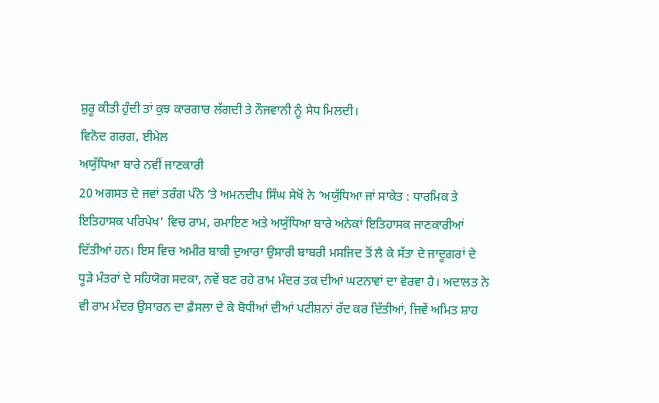ਸ਼ੁਰੂ ਕੀਤੀ ਹੁੰਦੀ ਤਾਂ ਕੁਝ ਕਾਰਗਾਰ ਲੱਗਦੀ ਤੇ ਨੌਜਵਾਨੀ ਨੂੰ ਸੇਧ ਮਿਲਦੀ।
ਵਿਨੋਦ ਗਰਗ, ਈਮੇਲ
ਅਯੁੱਧਿਆ ਬਾਰੇ ਨਵੀਂ ਜਾਣਕਾਰੀ
20 ਅਗਸਤ ਦੇ ਜਵਾਂ ਤਰੰਗ ਪੰਨੇ ’ਤੇ ਅਮਨਦੀਪ ਸਿੰਘ ਸੇਖੋਂ ਨੇ ‘ਅਯੁੱਧਿਆ ਜਾਂ ਸਾਕੇਤ : ਧਾਰਮਿਕ ਤੇ ਇਤਿਹਾਸਕ ਪਰਿਪੇਖ’ ਵਿਚ ਰਾਮ, ਰਮਾਇਣ ਅਤੇ ਅਯੁੱਧਿਆ ਬਾਰੇ ਅਨੇਕਾਂ ਇਤਿਹਾਸਕ ਜਾਣਕਾਰੀਆਂ ਦਿੱਤੀਆਂ ਹਨ। ਇਸ ਵਿਚ ਅਮੀਰ ਬਾਕੀ ਦੁਆਰਾ ਉਸਾਰੀ ਬਾਬਰੀ ਮਸਜਿਦ ਤੋਂ ਲੈ ਕੇ ਸੱਤਾ ਦੇ ਜਾਦੂਗਰਾਂ ਦੇ ਧੂੜੇ ਮੰਤਰਾਂ ਦੇ ਸਹਿਯੋਗ ਸਦਕਾ, ਨਵੇਂ ਬਣ ਰਹੇ ਰਾਮ ਮੰਦਰ ਤਕ ਦੀਆਂ ਘਟਨਾਵਾਂ ਦਾ ਵੇਰਵਾ ਹੈ। ਅਦਾਲਤ ਨੇ ਵੀ ਰਾਮ ਮੰਦਰ ਉਸਾਰਨ ਦਾ ਫ਼ੈਸਲਾ ਦੇ ਕੇ ਬੋਧੀਆਂ ਦੀਆਂ ਪਟੀਸ਼ਨਾਂ ਰੱਦ ਕਰ ਦਿੱਤੀਆਂ, ਜਿਵੇਂ ਅਮਿਤ ਸ਼ਾਹ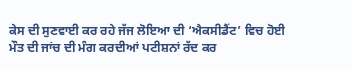ਕੇਸ ਦੀ ਸੁਣਵਾਈ ਕਰ ਰਹੇ ਜੱਜ ਲੋਇਆ ਦੀ ‘ਐਕਸੀਡੈਂਟ’ ਵਿਚ ਹੋਈ ਮੌਤ ਦੀ ਜਾਂਚ ਦੀ ਮੰਗ ਕਰਦੀਆਂ ਪਟੀਸ਼ਨਾਂ ਰੱਦ ਕਰ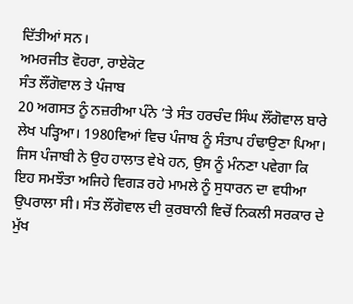ਦਿੱਤੀਆਂ ਸਨ।
ਅਮਰਜੀਤ ਵੋਹਰਾ, ਰਾਏਕੋਟ
ਸੰਤ ਲੌਂਗੋਵਾਲ ਤੇ ਪੰਜਾਬ
20 ਅਗਸਤ ਨੂੰ ਨਜ਼ਰੀਆ ਪੰਨੇ ’ਤੇ ਸੰਤ ਹਰਚੰਦ ਸਿੰਘ ਲੌਂਗੋਵਾਲ ਬਾਰੇ ਲੇਖ ਪੜ੍ਹਿਆ। 1980ਵਿਆਂ ਵਿਚ ਪੰਜਾਬ ਨੂੰ ਸੰਤਾਪ ਹੰਢਾਉਣਾ ਪਿਆ। ਜਿਸ ਪੰਜਾਬੀ ਨੇ ਉਹ ਹਾਲਾਤ ਵੇਖੇ ਹਨ, ਉਸ ਨੂੰ ਮੰਨਣਾ ਪਵੇਗਾ ਕਿ ਇਹ ਸਮਝੌਤਾ ਅਜਿਹੇ ਵਿਗੜ ਰਹੇ ਮਾਮਲੇ ਨੂੰ ਸੁਧਾਰਨ ਦਾ ਵਧੀਆ ਉਪਰਾਲਾ ਸੀ। ਸੰਤ ਲੌਂਗੋਵਾਲ ਦੀ ਕੁਰਬਾਨੀ ਵਿਚੋਂ ਨਿਕਲੀ ਸਰਕਾਰ ਦੇ ਮੁੱਖ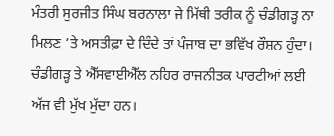ਮੰਤਰੀ ਸੁਰਜੀਤ ਸਿੰਘ ਬਰਨਾਲਾ ਜੇ ਮਿੱਥੀ ਤਰੀਕ ਨੂੰ ਚੰਡੀਗੜ੍ਹ ਨਾ ਮਿਲਣ ’ਤੇ ਅਸਤੀਫ਼ਾ ਦੇ ਦਿੰਦੇ ਤਾਂ ਪੰਜਾਬ ਦਾ ਭਵਿੱਖ ਰੌਸ਼ਨ ਹੁੰਦਾ। ਚੰਡੀਗੜ੍ਹ ਤੇ ਐੱਸਵਾਈਐੱਲ ਨਹਿਰ ਰਾਜਨੀਤਕ ਪਾਰਟੀਆਂ ਲਈ ਅੱਜ ਵੀ ਮੁੱਖ ਮੁੱਦਾ ਹਨ।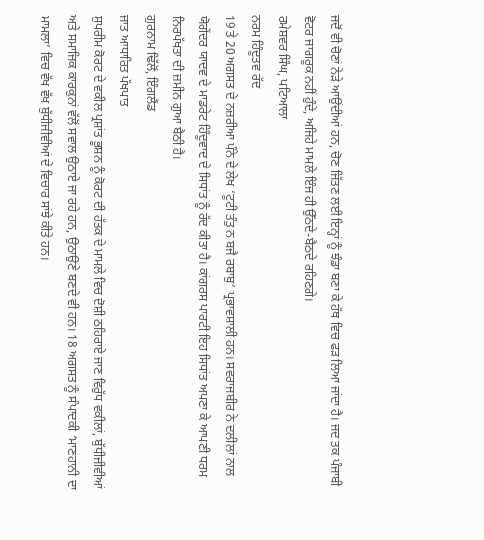ਜਦੋਂ ਵੀ ਚੋਣਾਂ ਨੇੜੇ ਆਉਂਦੀਆਂ ਹਨ, ਚੋਣ ਜਿੱਤਣ ਲਈ ਇਨ੍ਹਾਂ ਨੂੰ ਝੰਡਾ ਬਣਾ ਕੇ ਹੱਥ ਵਿਚ ਫੜ ਲਿਆ ਜਾਂਦਾ ਹੈ। ਜਦ ਤਕ ਪੰਜਾਬੀ ਵੋਟਰ ਜਾਗਰੂਕ ਨਹੀਂ ਹੁੰਦੇ, ਅਜਿਹੇ ਮਾਮਲੇ ਇੰਜ ਹੀ ਉੱਠਦੇ-ਬੈਠਦੇ ਰਹਿਣਗੇ।
ਰਮੇਸ਼ਵਰ ਸਿੰਘ, ਪਟਿਆਲਾ
ਨਰਮ ਹਿੰਦੂਤਵ ਰੱਦ
19 ਤੇ 20 ਅਗਸਤ ਦੇ ਨਜ਼ਰੀਆ ਪੰਨੇ ਦੇ ਲੇਖ ‘ਟੂਟੀ ਤੰਤੁ ਨ ਬਜੈ ਰਬਾਬੁ’ ਪ੍ਰਭਾਵਸ਼ਾਲੀ ਹਨ। ਸਵਰਾਜਬੀਰ ਨੇ ਦਲੀਲਾਂ ਨਾਲ ਯੋਗੇਂਦਰ ਯਾਦਵ ਦੇ ਮਾਡਰੇਟ ਹਿੰਦੂਵਾਦ ਦੇ ਸਿਧਾਂਤ ਨੂੰ ਰੱਦ ਕੀਤਾ ਹੈ। ਕਾਂਗਰਸ ਪਾਰਟੀ ਇਹ ਸਿਧਾਂਤ ਅਪਣਾ ਕੇ ਆਪਣੀ ਧਰਮ ਨਿਰਪੱਖਤਾ ਦੀ ਜ਼ਮੀਨ ਗੁਆ ਬੈਠੀ ਹੈ।
ਗੁਰਨਾਮ ਢਿੱਲੋਂ, ਇੰਗਲੈਂਡ
ਜਾਤ ਆਧਾਰਿਤ ਪੱਖਪਾਤ
ਸੁਪਰੀਮ ਕੋਰਟ ਦੇ ਵਕੀਲ ਪ੍ਰਸ਼ਾਂਤ ਭੂਸ਼ਨ ਨੂੰ ਕੋਰਟ ਦੀ ਹੱਤਕ ਦੇ ਮਾਮਲੇ ਵਿਚ ਦੋਸ਼ੀ ਠਹਿਰਾਏ ਜਾਣ ਵਿਰੁੱਧ ਵਕੀਲਾਂ, ਬੁੱਧੀਜੀਵੀਆਂ ਅਤੇ ਸਮਾਜਿਕ ਕਾਰਕੁਨਾਂ ਵੱਲੋਂ ਸਵਾਲ ਉਠਾਏ ਜਾ ਰਹੇ ਹਨ, ਉਠਾਉਣੇ ਬਣਦੇ ਵੀ ਹਨ। 18 ਅਗਸਤ ਨੂੰ ਸੰਪਾਦਕੀ ‘ਮਾਣਹਾਨੀ ਦਾ ਮਾਮਲਾ’ ਵਿਚ ਵੱਖ ਵੱਖ ਬੁੱਧੀਜੀਵੀਆਂ ਦੇ ਵਿਚਾਰ ਸਾਂਝੇ ਕੀਤੇ ਹਨ।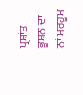ਪ੍ਰਸ਼ਾਂਤ ਭੂਸ਼ਨ ਦਾ ਨਾਂ ਮਰਹੂਮ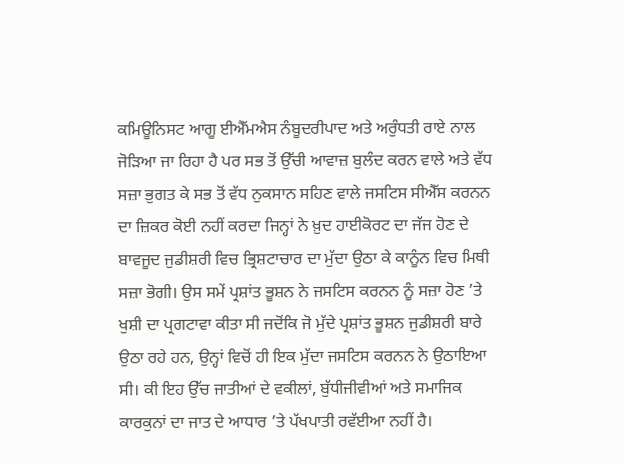ਕਮਿਊਨਿਸਟ ਆਗੂ ਈਐੱਮਐਸ ਨੰਬੂਦਰੀਪਾਦ ਅਤੇ ਅਰੁੰਧਤੀ ਰਾਏ ਨਾਲ ਜੋੜਿਆ ਜਾ ਰਿਹਾ ਹੈ ਪਰ ਸਭ ਤੋਂ ਉੱਚੀ ਆਵਾਜ਼ ਬੁਲੰਦ ਕਰਨ ਵਾਲੇ ਅਤੇ ਵੱਧ ਸਜ਼ਾ ਭੁਗਤ ਕੇ ਸਭ ਤੋਂ ਵੱਧ ਨੁਕਸਾਨ ਸਹਿਣ ਵਾਲੇ ਜਸਟਿਸ ਸੀਐੱਸ ਕਰਨਨ ਦਾ ਜ਼ਿਕਰ ਕੋਈ ਨਹੀਂ ਕਰਦਾ ਜਿਨ੍ਹਾਂ ਨੇ ਖ਼ੁਦ ਹਾਈਕੋਰਟ ਦਾ ਜੱਜ ਹੋਣ ਦੇ ਬਾਵਜੂਦ ਜੁਡੀਸ਼ਰੀ ਵਿਚ ਭ੍ਰਿਸ਼ਟਾਚਾਰ ਦਾ ਮੁੱਦਾ ਉਠਾ ਕੇ ਕਾਨੂੰਨ ਵਿਚ ਮਿਥੀ ਸਜ਼ਾ ਭੋਗੀ। ਉਸ ਸਮੇਂ ਪ੍ਰਸ਼ਾਂਤ ਭੂਸ਼ਨ ਨੇ ਜਸਟਿਸ ਕਰਨਨ ਨੂੰ ਸਜ਼ਾ ਹੋਣ ’ਤੇ ਖੁਸ਼ੀ ਦਾ ਪ੍ਰਗਟਾਵਾ ਕੀਤਾ ਸੀ ਜਦੋਂਕਿ ਜੋ ਮੁੱਦੇ ਪ੍ਰਸ਼ਾਂਤ ਭੂਸ਼ਨ ਜੁਡੀਸ਼ਰੀ ਬਾਰੇ ਉਠਾ ਰਹੇ ਹਨ, ਉਨ੍ਹਾਂ ਵਿਚੋਂ ਹੀ ਇਕ ਮੁੱਦਾ ਜਸਟਿਸ ਕਰਨਨ ਨੇ ਉਠਾਇਆ ਸੀ। ਕੀ ਇਹ ਉੱਚ ਜਾਤੀਆਂ ਦੇ ਵਕੀਲਾਂ, ਬੁੱਧੀਜੀਵੀਆਂ ਅਤੇ ਸਮਾਜਿਕ ਕਾਰਕੁਨਾਂ ਦਾ ਜਾਤ ਦੇ ਆਧਾਰ ’ਤੇ ਪੱਖਪਾਤੀ ਰਵੱਈਆ ਨਹੀਂ ਹੈ।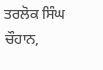ਤਰਲੋਕ ਸਿੰਘ ਚੌਹਾਨ,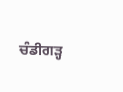ਚੰਡੀਗੜ੍ਹ